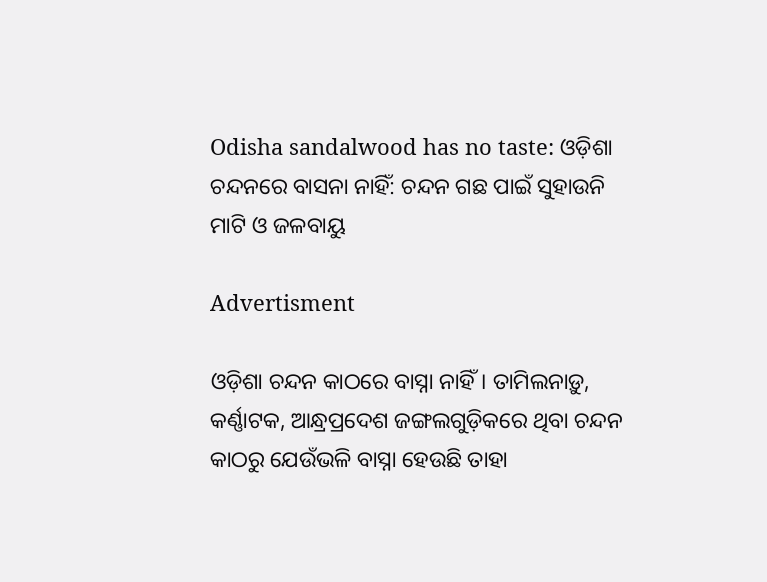Odisha sandalwood has no taste: ଓଡ଼ିଶା ଚନ୍ଦନରେ ବାସନା ନାହିଁ: ଚନ୍ଦନ ଗଛ ପାଇଁ ସୁହାଉନି ମାଟି ଓ ଜଳବାୟୁ

Advertisment

ଓଡ଼ିଶା ଚନ୍ଦନ କାଠରେ ବାସ୍ନା ନାହିଁ। ତାମିଲନାଡ଼ୁ, କର୍ଣ୍ଣାଟକ, ଆନ୍ଧ୍ରପ୍ରଦେଶ ଜଙ୍ଗଲଗୁଡ଼ିକରେ ଥିବା ଚନ୍ଦନ କାଠରୁ ଯେଉଁଭଳି ବାସ୍ନା ହେଉଛି ତାହା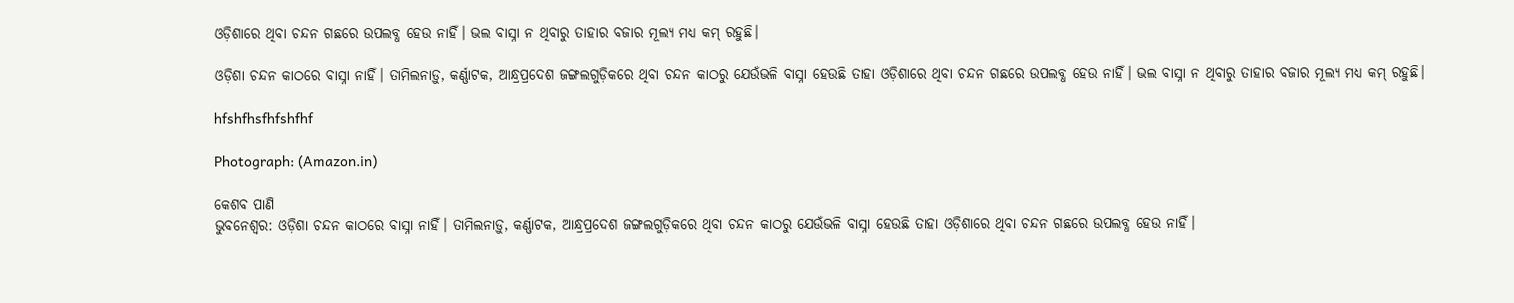ଓଡ଼ିଶାରେ ଥିବା ଚନ୍ଦନ ଗଛରେ ଉପଲବ୍ଧ ହେଉ ନାହିଁ। ଭଲ ବାସ୍ନା ନ ଥିବାରୁ ତାହାର ବଜାର ମୂଲ୍ୟ ମଧ୍ୟ କମ୍‌ ରହୁଛି।

ଓଡ଼ିଶା ଚନ୍ଦନ କାଠରେ ବାସ୍ନା ନାହିଁ। ତାମିଲନାଡ଼ୁ, କର୍ଣ୍ଣାଟକ, ଆନ୍ଧ୍ରପ୍ରଦେଶ ଜଙ୍ଗଲଗୁଡ଼ିକରେ ଥିବା ଚନ୍ଦନ କାଠରୁ ଯେଉଁଭଳି ବାସ୍ନା ହେଉଛି ତାହା ଓଡ଼ିଶାରେ ଥିବା ଚନ୍ଦନ ଗଛରେ ଉପଲବ୍ଧ ହେଉ ନାହିଁ। ଭଲ ବାସ୍ନା ନ ଥିବାରୁ ତାହାର ବଜାର ମୂଲ୍ୟ ମଧ୍ୟ କମ୍‌ ରହୁଛି।

hfshfhsfhfshfhf

Photograph: (Amazon.in)

କେଶବ ପାଣି
ଭୁବନେଶ୍ବର: ଓଡ଼ିଶା ଚନ୍ଦନ କାଠରେ ବାସ୍ନା ନାହିଁ। ତାମିଲନାଡ଼ୁ, କର୍ଣ୍ଣାଟକ, ଆନ୍ଧ୍ରପ୍ରଦେଶ ଜଙ୍ଗଲଗୁଡ଼ିକରେ ଥିବା ଚନ୍ଦନ କାଠରୁ ଯେଉଁଭଳି ବାସ୍ନା ହେଉଛି ତାହା ଓଡ଼ିଶାରେ ଥିବା ଚନ୍ଦନ ଗଛରେ ଉପଲବ୍ଧ ହେଉ ନାହିଁ।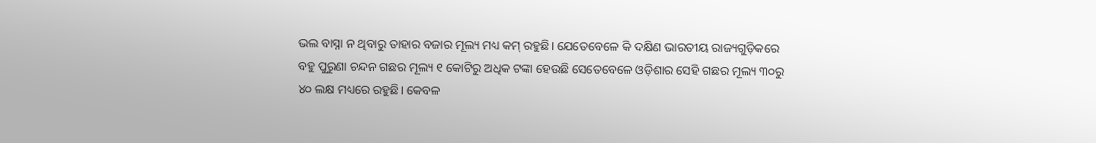ଭଲ ବାସ୍ନା ନ ଥିବାରୁ ତାହାର ବଜାର ମୂଲ୍ୟ ମଧ୍ୟ କମ୍‌ ରହୁଛି। ଯେତେବେଳେ କି ଦକ୍ଷିଣ ଭାରତୀୟ ରାଜ୍ୟଗୁଡ଼ିକରେ ବହୁ ପୁରୁଣା ଚନ୍ଦନ ଗଛର ମୂଲ୍ୟ ୧ କୋଟିରୁ ଅଧିକ ଟଙ୍କା ହେଉଛି ସେତେବେଳେ ଓଡ଼ିଶାର ସେହି ଗଛର ମୂଲ୍ୟ ୩୦ରୁ ୪୦ ଲକ୍ଷ ମଧ୍ୟରେ ରହୁଛି। କେବଳ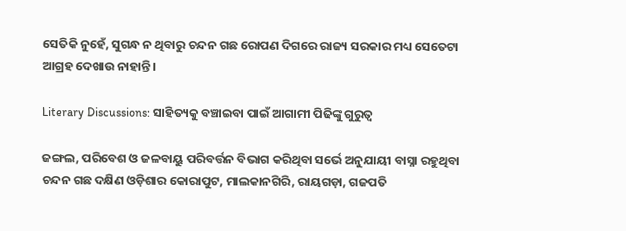ସେତିକି ନୁହେଁ, ସୁଗନ୍ଧ ନ ଥିବାରୁ ଚନ୍ଦନ ଗଛ ରୋପଣ ଦିଗରେ ରାଜ୍ୟ ସରକାର ମଧ୍ୟ ସେତେଟା ଆଗ୍ରହ ଦେଖାଉ ନାହାନ୍ତି।

Literary Discussions: ସାହିତ୍ୟକୁ ବଞ୍ଚାଇବା ପାଇଁ ଆଗାମୀ ପିଢିଙ୍କୁ ଗୁରୁତ୍ବ

ଜଙ୍ଗଲ, ପରିବେଶ ଓ ଜଳବାୟୁ ପରିବର୍ତ୍ତନ ବିଭାଗ କରିଥିବା ସର୍ଭେ ଅନୁଯାୟୀ ବାସ୍ନା ରହୁଥିବା ଚନ୍ଦନ ଗଛ ଦକ୍ଷିଣ ଓଡ଼ିଶାର କୋରାପୁଟ, ମାଲକାନଗିରି, ରାୟଗଡ଼ା, ଗଜପତି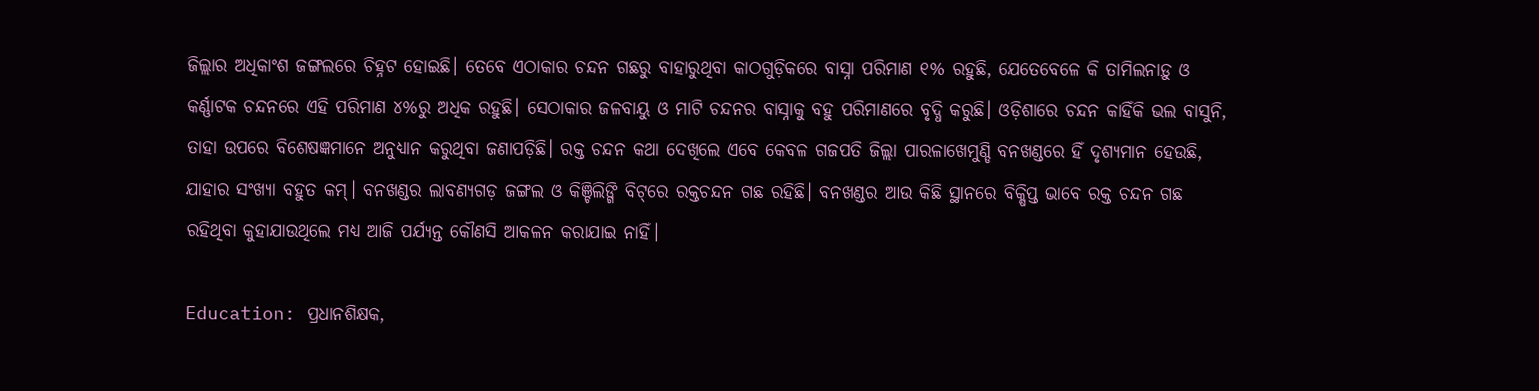ଜିଲ୍ଲାର ଅଧିକାଂଶ ଜଙ୍ଗଲରେ ଚିହ୍ନଟ ହୋଇଛି। ତେ‌ବେ ଏଠାକାର ଚନ୍ଦନ ଗଛରୁ ବାହାରୁଥିବା କାଠଗୁଡ଼ିକରେ ବାସ୍ନା ପରିମାଣ ୧% ରହୁଛି, ଯେତେବେଳେ କି ତାମିଲନାଡ଼ୁ ଓ କର୍ଣ୍ଣାଟକ ଚନ୍ଦନରେ ଏହି ପରିମାଣ ୪%ରୁ ଅଧିକ ରହୁଛି। ସେଠାକାର ଜଳବାୟୁ ଓ ମାଟି ଚନ୍ଦନର ବାସ୍ନାକୁ ବହୁ ପରିମାଣରେ ବୃଦ୍ଧି କରୁଛି। ଓଡ଼ିଶାରେ ଚନ୍ଦନ କାହିଁକି ଭଲ ବାସୁନି, ତାହା ଉପରେ ବିଶେଷଜ୍ଞମାନେ ଅନୁଧ୍ୟାନ କରୁଥିବା ଜଣାପଡ଼ିଛି। ରକ୍ତ ଚନ୍ଦନ କଥା ଦେଖିଲେ ଏବେ କେବଳ ଗଜପତି ଜିଲ୍ଲା ପାରଳାଖେମୁଣ୍ଡି ବନଖଣ୍ଡରେ ହିଁ ଦୃଶ୍ୟମାନ ହେଉଛି, ଯାହାର ସଂଖ୍ୟା ବହୁତ କମ୍‌। ବନଖଣ୍ଡର ଲାବଣ୍ୟଗଡ଼ ଜଙ୍ଗଲ ଓ କିଞ୍ଚିଲିଙ୍ଗି ବିଟ୍‌ରେ ରକ୍ତଚନ୍ଦନ ଗଛ ରହିଛି। ବନଖଣ୍ଡର ଆଉ କିଛି ସ୍ଥାନରେ ବିକ୍ଷିପ୍ତ ଭାବେ ରକ୍ତ ଚନ୍ଦନ ଗଛ ରହିଥିବା କୁହାଯାଉଥିଲେ ମଧ୍ୟ ଆଜି ପର୍ଯ୍ୟନ୍ତ କୌଣସି ଆକଳନ କରାଯାଇ ନାହିଁ।

Education: ପ୍ରଧାନଶିକ୍ଷକ,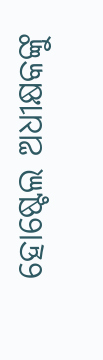ହୋଷ୍ଟେଲ ଅଧୀକ୍ଷକଙ୍କୁ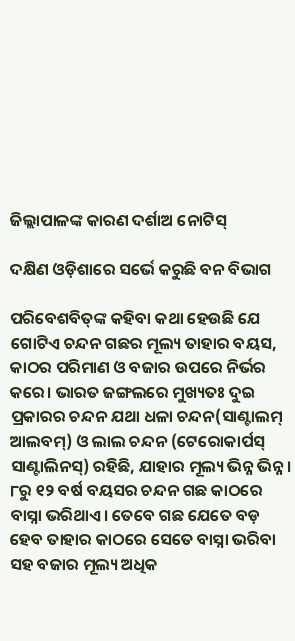ଜିଲ୍ଲାପାଳଙ୍କ କାରଣ ଦର୍ଶାଅ ନୋଟିସ୍‌

ଦକ୍ଷିଣ ଓଡ଼ିଶାରେ ସର୍ଭେ କରୁଛି ବନ ବିଭାଗ

ପରିବେଶବିତ୍‌ଙ୍କ କହିବା କଥା ହେଉଛି ଯେ ଗୋଟିଏ ଚନ୍ଦନ ଗଛର ମୂଲ୍ୟ ତାହାର ବୟସ, କାଠର ପରିମାଣ ଓ ବଜାର ଉପରେ ନିର୍ଭର କରେ। ଭାରତ ଜଙ୍ଗଲରେ ମୁଖ୍ୟତଃ ଦୁଇ ପ୍ରକାରର ଚନ୍ଦନ ଯଥା ଧଳା ଚନ୍ଦନ(ସାଣ୍ଟାଲମ୍ ଆଲବମ୍) ଓ ଲାଲ ଚନ୍ଦନ (ଟେରୋକାର୍ପସ୍ ସାଣ୍ଟାଲିନସ୍) ରହିଛି, ଯାହାର ମୂଲ୍ୟ ଭିନ୍ନ ଭିନ୍ନ। ୮ରୁ ୧୨ ବର୍ଷ ବୟସର ଚନ୍ଦନ ଗଛ କାଠରେ ବାସ୍ନା ଭରିଥାଏ। ତେବେ ଗଛ ଯେତେ ବଡ଼ ହେବ ତାହାର କାଠରେ ସେତେ ବାସ୍ନା ଭରିବା ସହ ବଜାର ମୂଲ୍ୟ ଅଧିକ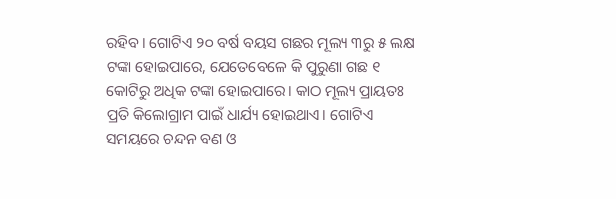ରହିବ। ଗୋଟିଏ ୨୦ ବର୍ଷ ବୟସ ଗଛର ମୂଲ୍ୟ ୩ରୁ ୫ ଲକ୍ଷ ଟଙ୍କା ହୋଇପାରେ, ଯେତେବେଳେ କି ପୁରୁଣା ଗଛ ୧ କୋଟିରୁ ଅଧିକ ଟଙ୍କା ହୋଇପାରେ। କାଠ ମୂଲ୍ୟ ପ୍ରାୟତଃ ପ୍ରତି କିଲୋଗ୍ରାମ ପାଇଁ ଧାର୍ଯ୍ୟ ହୋଇଥାଏ। ଗୋଟିଏ ସମୟରେ ଚନ୍ଦନ ବଣ ଓ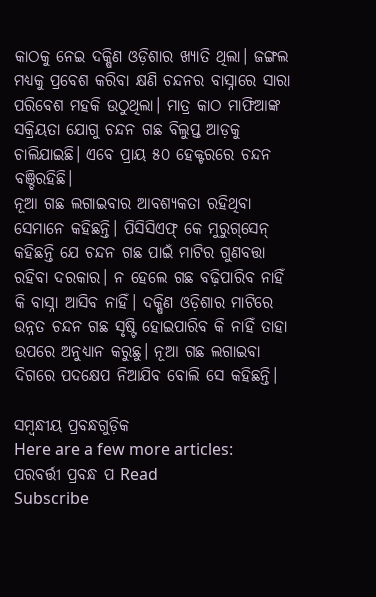କାଠକୁ ନେଇ ଦକ୍ଷିଣ ଓଡ଼ିଶାର ଖ୍ୟାତି ଥିଲା। ଜଙ୍ଗଲ ମଧ୍ୟକୁ ପ୍ରବେଶ କରିବା କ୍ଷଣି ଚନ୍ଦନର ବାସ୍ନାରେ ସାରା ପରିବେଶ ମହକି ଉଠୁଥିଲା। ମାତ୍ର କାଠ ମାଫିଆଙ୍କ ସକ୍ରିୟତା ଯୋଗୁ ଚନ୍ଦନ ଗଛ ବିଲୁପ୍ତ ଆଡ଼କୁ ଚାଲିଯାଇଛି। ଏବେ ପ୍ରାୟ ୫୦ ହେକ୍ଟରରେ ଚନ୍ଦନ ବଞ୍ଚିରହିଛି।
ନୂଆ ଗଛ ଲଗାଇବାର ଆବଶ୍ୟକତା‌ ରହିଥିବା ସେମାନେ କହିଛନ୍ତି। ପିସିସିଏଫ୍‌ କେ ମୁରୁଗ୍‌ସେନ୍‌ କହିଛନ୍ତି ଯେ ଚନ୍ଦନ ଗଛ ପାଇଁ ମାଟିର ଗୁଣବତ୍ତା ରହିବା ଦରକାର। ନ ହେଲେ ଗଛ ବଢ଼ିପାରିବ ନାହିଁ କି ବାସ୍ନା ଆସିବ ନାହିଁ। ଦକ୍ଷିଣ ଓଡ଼ିଶାର ମାଟିରେ ଉନ୍ନତ ଚନ୍ଦନ ଗଛ ସୃଷ୍ଟି ହୋଇପାରିବ କି ନାହିଁ ତାହା ଉପରେ ଅନୁଧ୍ୟାନ କରୁଛୁ। ନୂଆ ଗଛ ଲଗାଇବା ଦିଗରେ ପଦକ୍ଷେପ ନିଆଯିବ ବୋଲି ସେ କହିଛନ୍ତି।

ସମ୍ବନ୍ଧୀୟ ପ୍ରବନ୍ଧଗୁଡ଼ିକ
Here are a few more articles:
ପରବର୍ତ୍ତୀ ପ୍ରବନ୍ଧ ପ Read
Subscribe